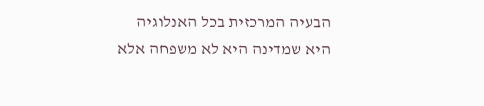הבעיה המרכזית בכל האנלוגיה
היא שמדינה היא לא משפחה אלא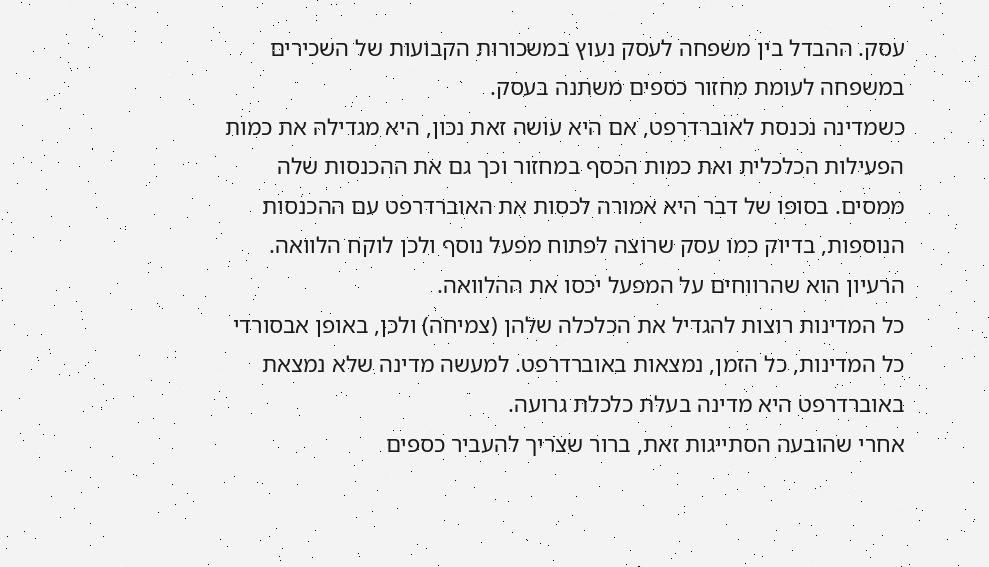עסק. ההבדל בין משפחה לעסק נעוץ במשכורות הקבועות של השכירים במשפחה לעומת מחזור כספים משתנה בעסק.
כשמדינה נכנסת לאוברדרפט, אם היא עושה זאת נכון, היא מגדילה את כמות הפעילות הכלכלית ואת כמות הכסף במחזור וכך גם את ההכנסות שלה ממסים. בסופו של דבר היא אמורה לכסות את האוברדרפט עם ההכנסות הנוספות, בדיוק כמו עסק שרוצה לפתוח מפעל נוסף ולכן לוקח הלוואה. הרעיון הוא שהרווחים על המפעל יכסו את ההלוואה.
כל המדינות רוצות להגדיל את הכלכלה שלהן (צמיחה) ולכן, באופן אבסורדי כל המדינות, כל הזמן, נמצאות באוברדרפט. למעשה מדינה שלא נמצאת באוברדרפט היא מדינה בעלת כלכלת גרועה.
אחרי שהובעה הסתייגות זאת, ברור שצריך להעביר כספים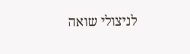לניצולי שואה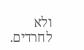ולא לחרדים.